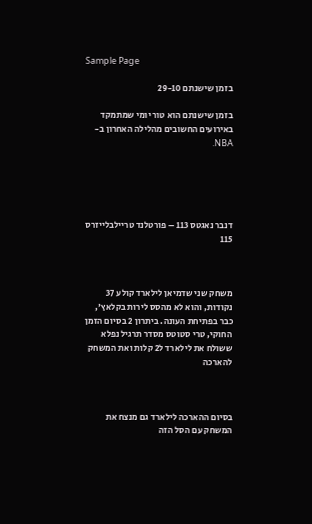Sample Page

בזמן שישנתם 29-10

בזמן שישנתם הוא טור יומי שמתמקד באירועים החשובים מהלילה האחרון ב-NBA.





דנבר נאגטס 113 – פורטלנד טריילבלייזרס 115



משחק שני שדמיאן לילארד קולע 37 נקודות, והוא לא מהסס לירות בקלאץ', כבר בפתיחת העונה. ביתרון 2 בסיום הזמן החוקי, טרי סטוטס מסדר תרגיל נפלא ששולח את לילארד ל2 קלות ואת המשחק להארכה



בסיום ההארכה לילארד גם מנצח את המשחק עם הסל הזה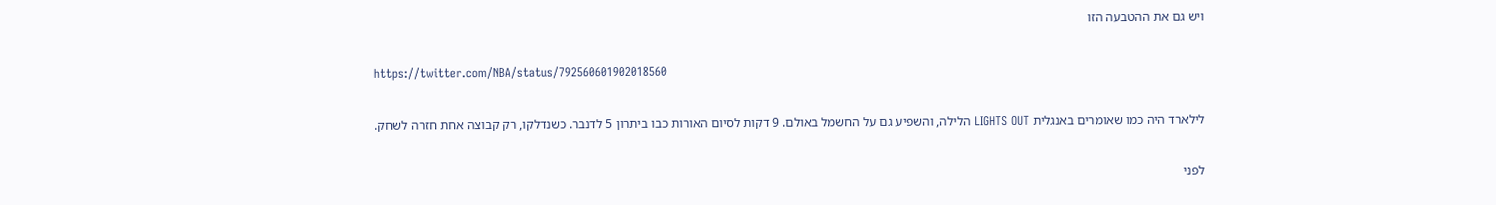ויש גם את ההטבעה הזו

https://twitter.com/NBA/status/792560601902018560

לילארד היה כמו שאומרים באנגלית LIGHTS OUT הלילה, והשפיע גם על החשמל באולם. 9 דקות לסיום האורות כבו ביתרון 5 לדנבר. כשנדלקו, רק קבוצה אחת חזרה לשחק.

לפני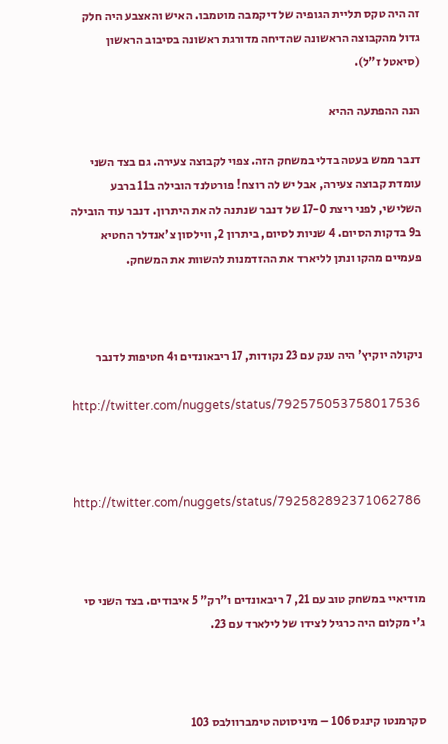זה היה טקס תליית הגופיה של דיקמבה מוטמבו. האיש והאצבע היה חלק גדול מהקבוצה הראשונה שהדיחה מדורגת ראשונה בסיבוב הראשון (סיאטל ז"ל).

הנה ההפתעה ההיא

דנבר ממש בעטה בדלי במשחק הזה. צפוי לקבוצה צעירה. גם בצד השני עומדת קבוצה צעירה, אבל יש לה רוצח! פורטלנד הובילה ב11 ברבע השלישי, לפני ריצת 17-0 של דנבר שנתנה לה את היתרון. דנבר עוד הובילה ב9 בדקות הסיום. 4 שניות לסיום, ביתרון 2, ווילסון צ'אנדלר החטיא פעמיים מהקו ונתן לליארד את ההזדמנות להשוות את המשחק.



ניקולה יוקיץ' היה ענק עם 23 נקודות, 17 ריבאונדים ו4 חטיפות לדנבר

http://twitter.com/nuggets/status/792575053758017536



http://twitter.com/nuggets/status/792582892371062786



מודיאיי במשחק טוב עם 21, 7 ריבאונדים ו"רק" 5 איבודים. בצד השני סי ג'י מקלום היה כרגיל לצידו של לילארד עם 23.



סקרמנטו קינגס 106 – מיניסוטה טימברוולבס 103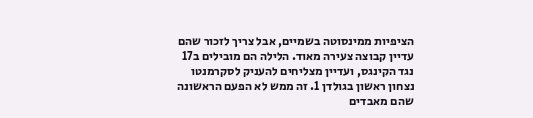הציפיות ממינסוטה בשמיים, אבל צריך לזכור שהם עדיין קבוצה צעירה מאוד. הלילה הם מובילים ב17 נגד הקינגס, ועדיין מצליחים להעניק לסקרמנטו נצחון ראשון בגולדן 1. זה ממש לא הפעם הראשונה שהם מאבדים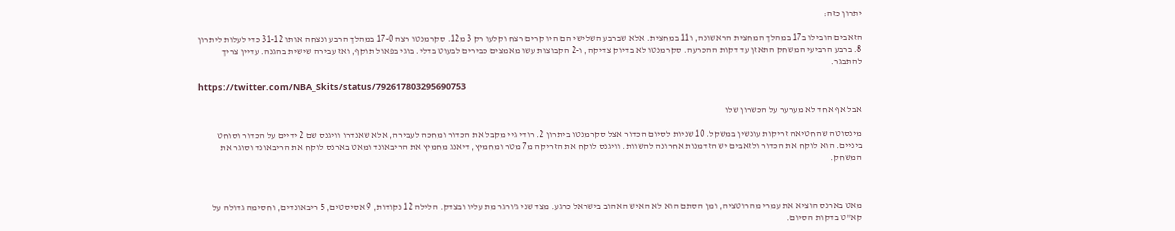יתרון כזה:

הזאבים הובילו ב17 במהלך המחצית הראשונה, ו11 במחצית. אלא שברבע השלישי הם היו קרים רצח וקלעו רק 3 מ12. סקרמנטו רצה 17-0 במהלך הרבע ונצחה אותו 31-12 כדי לעלות ליתרון 8. ברבע הרביעי המשחק התאזן עד דקות ההכרעה. סקרמנטו לא בדיוק צדיקה, ו-2 הקבוצות עשו מאמצים כבירים לבעוט בדלי. בוגי בפאול תוקף, ואז עבירה שישית בהגנה. עדיין צריך להתבגר.

https://twitter.com/NBA_Skits/status/792617803295690753

אבל אף אחד לא מערער על הכשרון שלו

מינסוטה שהחטיאה זריקות עונשין במשקל. 10 שניות לסיום הכדור אצל סקרמנטו ביתרון 2. רודי גיי מקבל את הכדור ומחכה לעבירה, אלא שאנדרו וויגנס שם 2 ידיים על הכדור וסוחט ביניים. הוא לוקח את הכדור ולזאבים יש הזדמנות אחרונה להשוות. וויגנס לוקח את הזריקה מ7 מטר ומחמיץ, דיאנג מחמיץ את הריבאונד ומאט בארנס לוקח את הריבאונד וסוגר את המשחק.



מאט בארנס הוציא את עמרי מהרוטציה, ומן הסתם הוא לא האיש האהוב בישראל כרגע. מצד שני ג'ורגר מת עליו ובצדק. הלילה 12 נקודות, 9 אסיסטים, 5 ריבאונדים, וחסימה גדולה על קא"ט בדקות הסיום.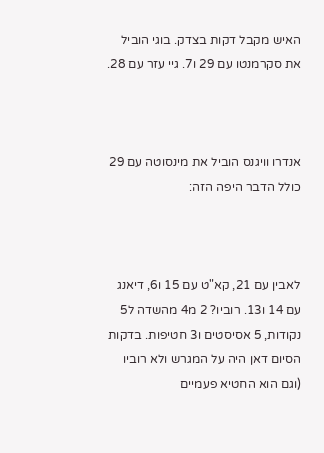האיש מקבל דקות בצדק. בוגי הוביל את סקרמנטו עם 29 ו7. גיי עזר עם 28.



אנדרו וויגנס הוביל את מינסוטה עם 29 כולל הדבר היפה הזה:



לאבין עם 21, קא"ט עם 15 ו6, דיאנג עם 14 ו13. רוביו? 2 מ4 מהשדה ל5 נקודות, 5 אסיסטים ו3 חטיפות. בדקות הסיום דאן היה על המגרש ולא רוביו (וגם הוא החטיא פעמיים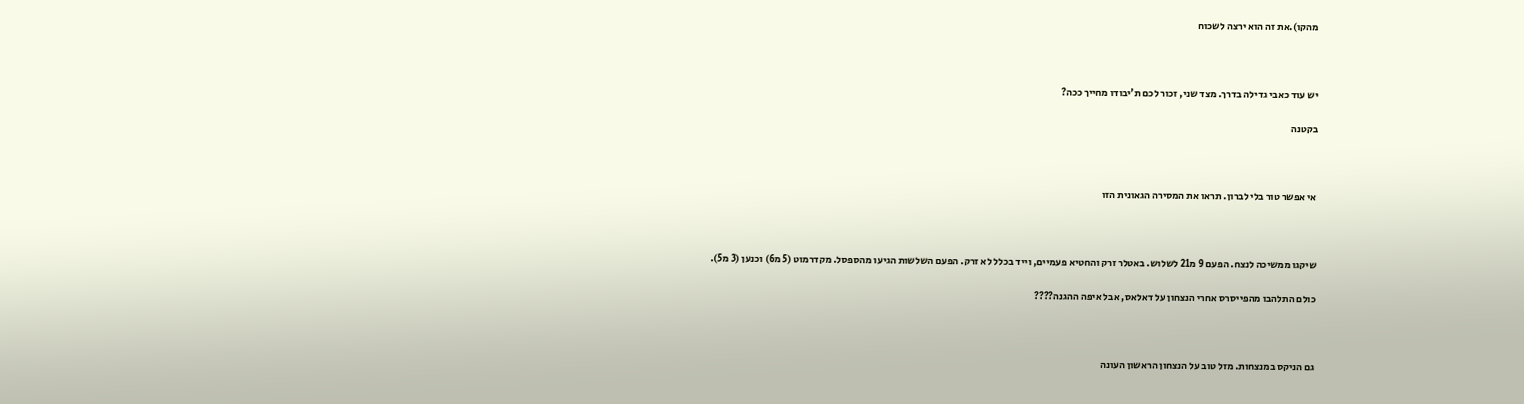מהקו).את זה הוא ירצה לשכוח



יש עוד כאבי גדילה בדרך. מצד שני, זכור לכם ת'יבודו מחייך ככה?

בקטנה



אי אפשר טור בלי לברון. תראו את המסירה הגאונית הזו



שיקגו ממשיכה לנצח. הפעם 9 מ21 לשלוש. באטלר זרק והחטיא פעמיים, וייד בכלל לא זרק. הפעם השלשות הגיעו מהספסל. מקדרמוט (5 מ6) וכנען (3 מ5).

כולם התלהבו מהפייסרס אחרי הנצחון על דאלאס, אבל איפה ההגנה????



גם הניקס במנצחות. מזל טוב על הנצחון הראשון העונה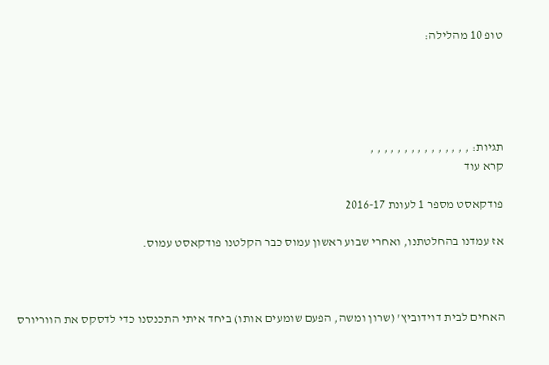טופ 10 מהלילה:





תגיות: , , , , , , , , , , , , , , ,
קרא עוד

פודקאסט מספר 1 לעונת 2016-17

אז עמדנו בהחלטתנו, ואחרי שבוע ראשון עמוס כבר הקלטנו פודקאסט עמוס.



האחים לבית דוידוביץ' (שרון ומשה, הפעם שומעים אותו) ביחד איתי התכנסנו כדי לדסקס את הווריורס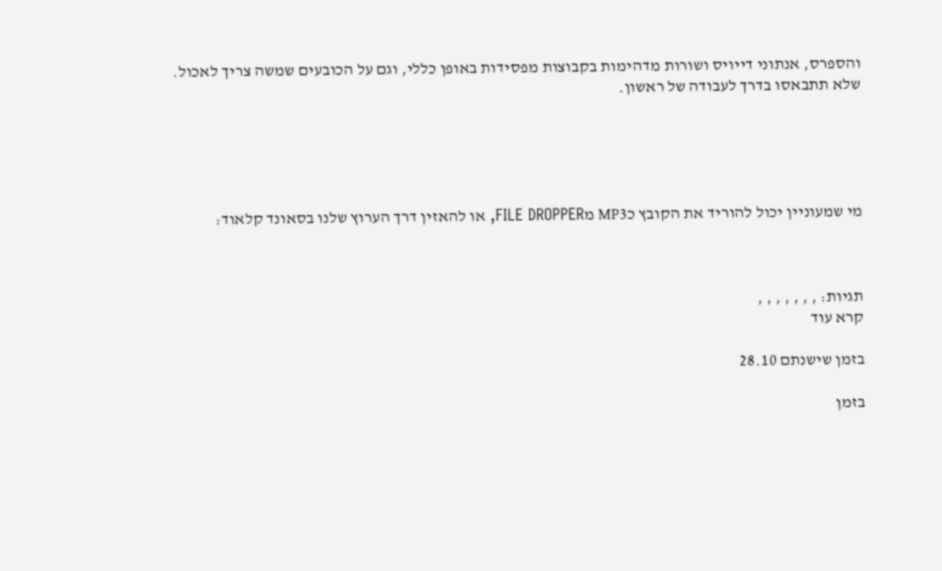והספרס, אנתוני דייויס ושורות מדהימות בקבוצות מפסידות באופן כללי, וגם על הכובעים שמשה צריך לאכול. שלא תתבאסו בדרך לעבודה של ראשון.





מי שמעוניין יכול להוריד את הקובץ כMP3 מFILE DROPPER, או להאזין דרך הערוץ שלנו בסאונד קלאוד:



תגיות: , , , , , , ,
קרא עוד

בזמן שישנתם 28.10

בזמן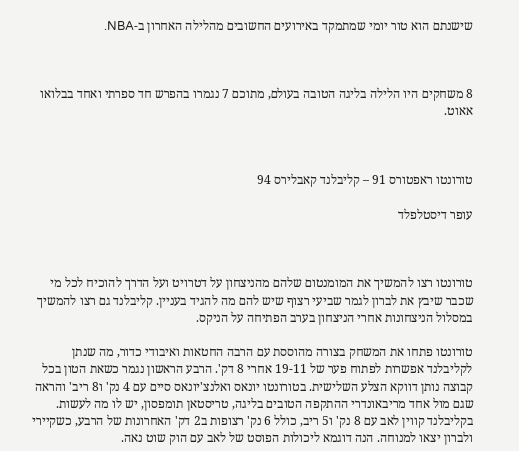שישנתם הוא טור יומי שמתמקד באירועים החשובים מהלילה האחרון ב-NBA.



8 משחקים היו הלילה בליגה הטובה בעולם, מתוכם 7 נגמרו בהפרש חד ספרתי ואחד בבלואו אאוט.



טורונטו ראפטורס 91 – קליבלנד קאבלירס 94

עופר דיסטלפלד



טורונטו רצו להמשיך את המומנטום שלהם מהניצחון על דטרויט ועל הדרך להוכיח לכל מי שכבר שיבץ את לברון לגמר שביעי רצוף שיש להם מה להגיד בעניין. קליבלנד גם רצו להמשיך במסלול הניצחונות אחרי הניצחון בערב הפתיחה על הניקס.

טורונטו פתחו את המשחק בצורה מהוססת עם הרבה החטאות ואיבודי כדור, מה שנתן לקליבלנד אפשרות לפתוח פער של 19-11 אחרי 8 דק'. הרבע הראשון נגמר כשאת הטון בכל קבוצה נותן דווקא הצלע השלישית. בטורונטו יונאס ואלנצ'יונאס סיים עם 4 נק' ו8 ריב' והראה שגם מול אחד מריבאונדרי ההתקפה הטובים בליגה, טריסטאן תומפסון, יש לו מה לעשות. בקליבלנד קווין לאב עם 8 נק' ו5 ריב, כולל 6 נק' רצופות ב2 דק' האחרונות של הרבע, כשקיירי ולברון יצאו למנוחה. הנה דוגמא ליכולות הפוסט של לאב עם הוק שוט נאה.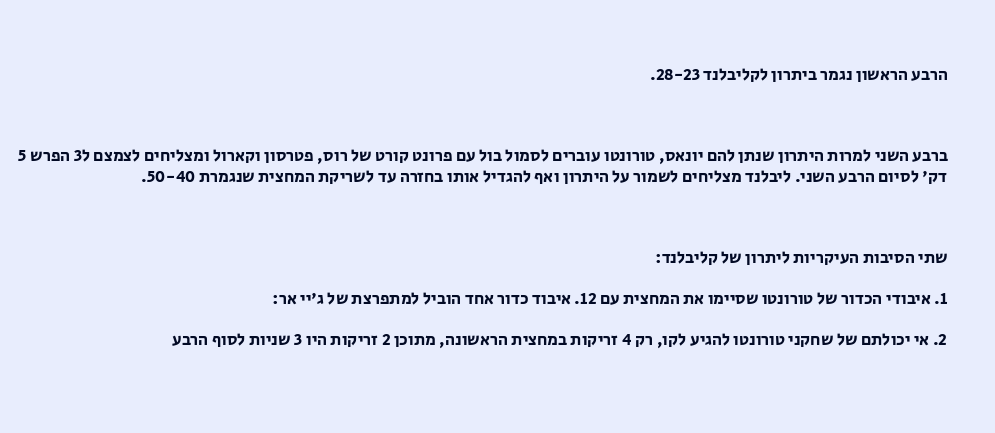הרבע הראשון נגמר ביתרון לקליבלנד 28-23.



ברבע השני למרות היתרון שנתן להם יונאס, טורונטו עוברים לסמול בול עם פרונט קורט של רוס, פטרסון וקארול ומצליחים לצמצם ל3 הפרש 5 דק' לסיום הרבע השני. ליבלנד מצליחים לשמור על היתרון ואף להגדיל אותו בחזרה עד לשריקת המחצית שנגמרת 50-40.



שתי הסיבות העיקריות ליתרון של קליבלנד:

1. איבודי הכדור של טורונטו שסיימו את המחצית עם 12. איבוד כדור אחד הוביל למתפרצת של ג'יי אר:

2. אי יכולתם של שחקני טורונטו להגיע לקו, רק 4 זריקות במחצית הראשונה, מתוכן 2 זריקות היו 3 שניות לסוף הרבע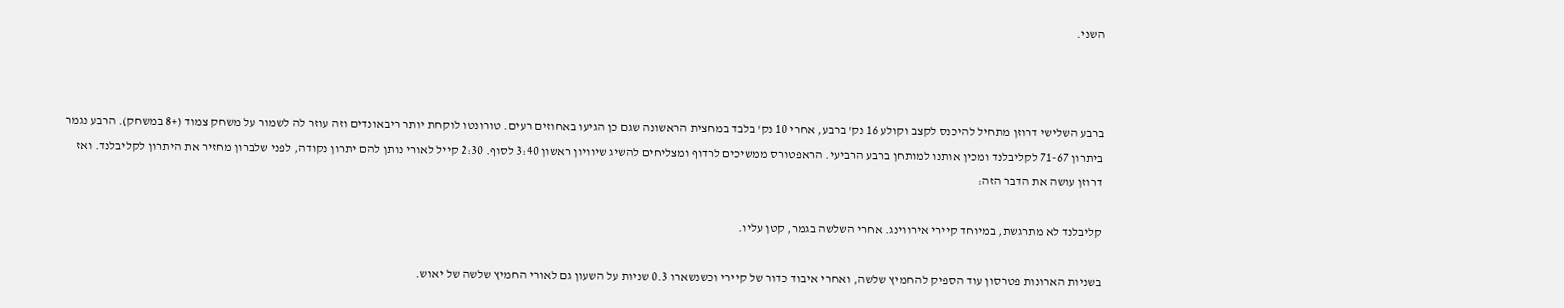השני.



ברבע השלישי דרוזן מתחיל להיכנס לקצב וקולע 16 נק' ברבע, אחרי 10 נק' בלבד במחצית הראשונה שגם כן הגיעו באחוזים רעים. טורונטו לוקחת יותר ריבאונדים וזה עוזר לה לשמור על משחק צמוד (+8 במשחק). הרבע נגמר ביתרון 71-67 לקליבלנד ומכין אותנו למותחן ברבע הרביעי. הראפטורס ממשיכים לרדוף ומצליחים להשיג שיוויון ראשון 3:40 לסוף. 2:30 קייל לאורי נותן להם יתרון נקודה, לפני שלברון מחזיר את היתרון לקליבלנד. ואז דרוזן עושה את הדבר הזה:

קליבלנד לא מתרגשת, במיוחד קיירי אירווינג. אחרי השלשה בגמר, קטן עליו.

בשניות הארונות פטרסון עוד הספיק להחמיץ שלשה, ואחרי איבוד כדור של קיירי וכשנשארו 0.3 שניות על השעון גם לאורי החמיץ שלשה של יאוש.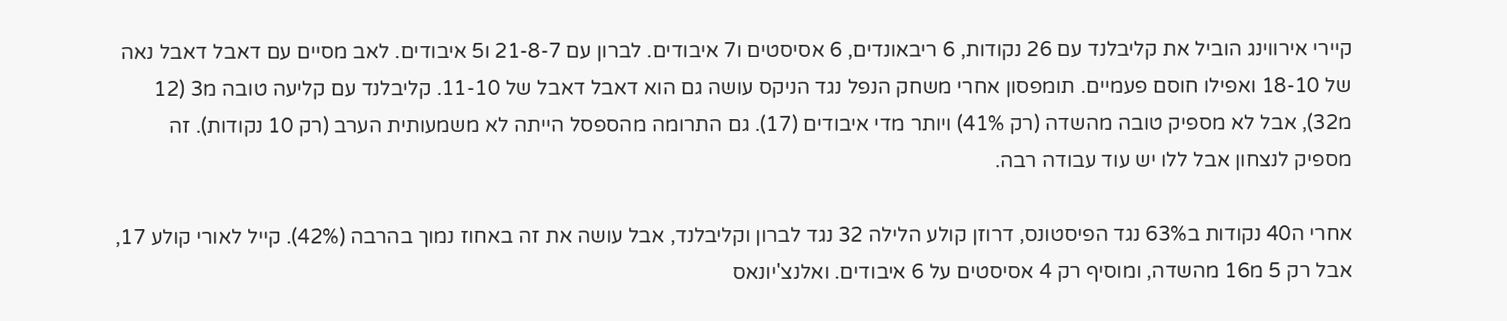קיירי אירווינג הוביל את קליבלנד עם 26 נקודות, 6 ריבאונדים, 6 אסיסטים ו7 איבודים. לברון עם 21-8-7 ו5 איבודים. לאב מסיים עם דאבל דאבל נאה של 18-10 ואפילו חוסם פעמיים. תומפסון אחרי משחק הנפל נגד הניקס עושה גם הוא דאבל דאבל של 11-10. קליבלנד עם קליעה טובה מ3 (12 מ32), אבל לא מספיק טובה מהשדה (רק 41%) ויותר מדי איבודים (17). גם התרומה מהספסל הייתה לא משמעותית הערב (רק 10 נקודות). זה מספיק לנצחון אבל ללו יש עוד עבודה רבה.

אחרי ה40 נקודות ב63% נגד הפיסטונס, דרוזן קולע הלילה 32 נגד לברון וקליבלנד, אבל עושה את זה באחוז נמוך בהרבה (42%). קייל לאורי קולע 17, אבל רק 5 מ16 מהשדה, ומוסיף רק 4 אסיסטים על 6 איבודים. ואלנצ'יונאס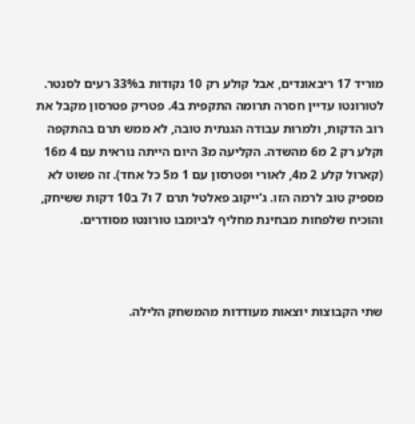מוריד 17 ריבאונדים, אבל קולע רק 10 נקודות ב33% רעים לסנטר. לטורונטו עדיין חסרה תרומה התקפית ב4. פטריק פטרסון מקבל את רוב הדקות, ולמרות עבודה הגנתית טובה, לא ממש תרם בהתקפה וקלע רק 2 מ6 מהשדה. הקליעה מ3 היום הייתה נוראית עם 4 מ16 (קארול קלע 2 מ4, לאורי ופטרסון עם 1 מ5 כל אחד). זה פשוט לא מספיק טוב לרמה הזו. ג'ייקוב פאלטל תרם 7 ו7 ב10 דקות ששיחק, והוכיח שלפחות מבחינת מחליף לביומבו טורונטו מסודרים.



שתי הקבוצות יוצאות מעודדות מהמשחק הלילה.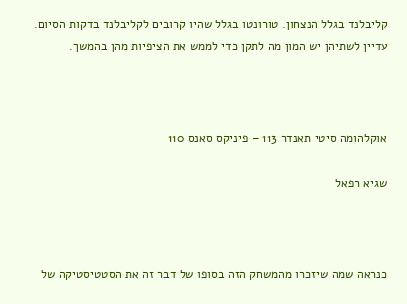קליבלנד בגלל הנצחון. טורונטו בגלל שהיו קרובים לקליבלנד בדקות הסיום. עדיין לשתיהן יש המון מה לתקן כדי לממש את הציפיות מהן בהמשך.



אוקלהומה סיטי תאנדר 113 – פיניקס סאנס 110

שגיא רפאל



כנראה שמה שיזכרו מהמשחק הזה בסופו של דבר זה את הסטטיסטיקה של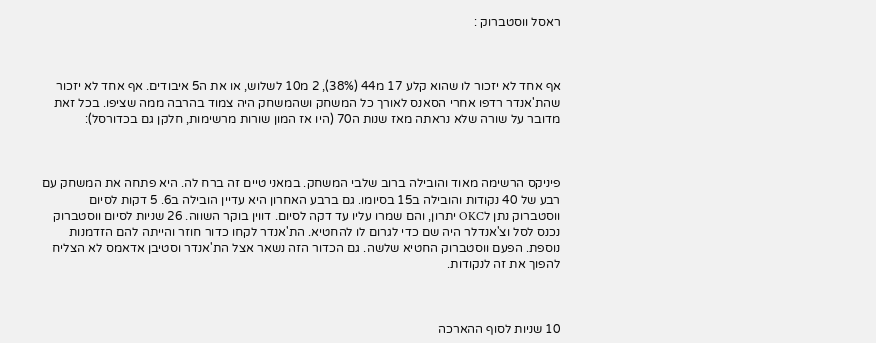ראסל ווסטברוק :



אף אחד לא יזכור לו שהוא קלע 17 מ44 (38%), 2 מ10 לשלוש, או את ה5 איבודים. אף אחד לא יזכור שהת'אנדר רדפו אחרי הסאנס לאורך כל המשחק ושהמשחק היה צמוד בהרבה ממה שציפו. בכל זאת מדובר על שורה שלא נראתה מאז שנות ה70 (היו אז המון שורות מרשימות, חלקן גם בכדורסל):



פיניקס הרשימה מאוד והובילה ברוב שלבי המשחק. במאני טיים זה ברח לה. היא פתחה את המשחק עם רבע של 40 נקודות והובילה ב15 בסיומו. גם ברבע האחרון היא עדיין הובילה ב6. 5 דקות לסיום ווסטברוק נתן לOKC יתרון, והם שמרו עליו עד דקה לסיום. דווין בוקר השווה. 26 שניות לסיום ווסטברוק נכנס לסל וצ'אנדלר היה שם כדי לגרום לו להחטיא. הת'אנדר לקחו כדור חוזר והייתה להם הזדמנות נוספת. הפעם ווסטברוק החטיא שלשה. גם הכדור הזה נשאר אצל הת'אנדר וסטיבן אדאמס לא הצליח להפוך את זה לנקודות.



10 שניות לסוף ההארכה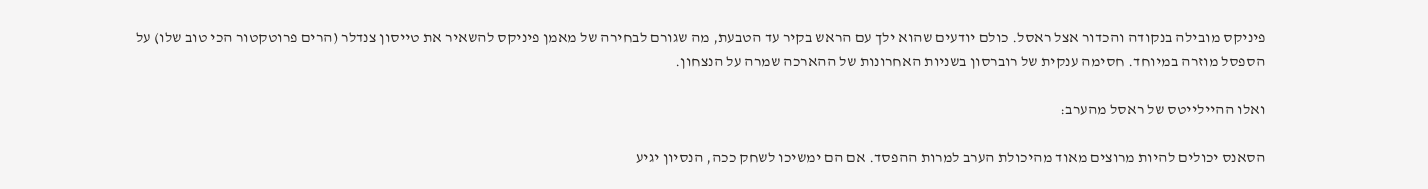פיניקס מובילה בנקודה והכדור אצל ראסל. כולם יודעים שהוא ילך עם הראש בקיר עד הטבעת, מה שגורם לבחירה של מאמן פיניקס להשאיר את טייסון צנדלר (הרים פרוטקטור הכי טוב שלו) על הספסל מוזרה במיוחד. חסימה ענקית של רוברסון בשניות האחרונות של ההארכה שמרה על הנצחון.

ואלו ההיילייטס של ראסל מהערב:

הסאנס יכולים להיות מרוצים מאוד מהיכולת הערב למרות ההפסד. אם הם ימשיכו לשחק ככה, הנסיון יגיע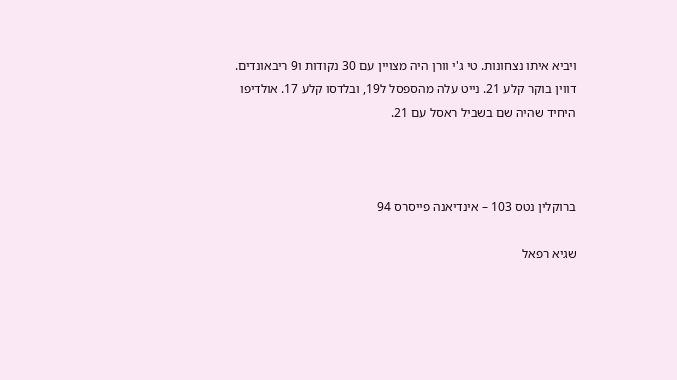ויביא איתו נצחונות. טי ג'י וורן היה מצויין עם 30 נקודות ו9 ריבאונדים. דווין בוקר קלע 21. נייט עלה מהספסל ל19, ובלדסו קלע 17. אולדיפו היחיד שהיה שם בשביל ראסל עם 21.



ברוקלין נטס 103 – אינדיאנה פייסרס 94

שגיא רפאל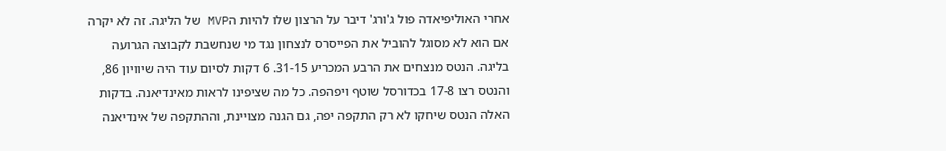אחרי האוליפיאדה פול ג'ורג' דיבר על הרצון שלו להיות הMVP של הליגה. זה לא יקרה אם הוא לא מסוגל להוביל את הפייסרס לנצחון נגד מי שנחשבת לקבוצה הגרועה בליגה. הנטס מנצחים את הרבע המכריע 31-15. 6 דקות לסיום עוד היה שיוויון 86, והנטס רצו 17-8 בכדורסל שוטף ויפהפה. כל מה שציפינו לראות מאינדיאנה. בדקות האלה הנטס שיחקו לא רק התקפה יפה, גם הגנה מצויינת, וההתקפה של אינדיאנה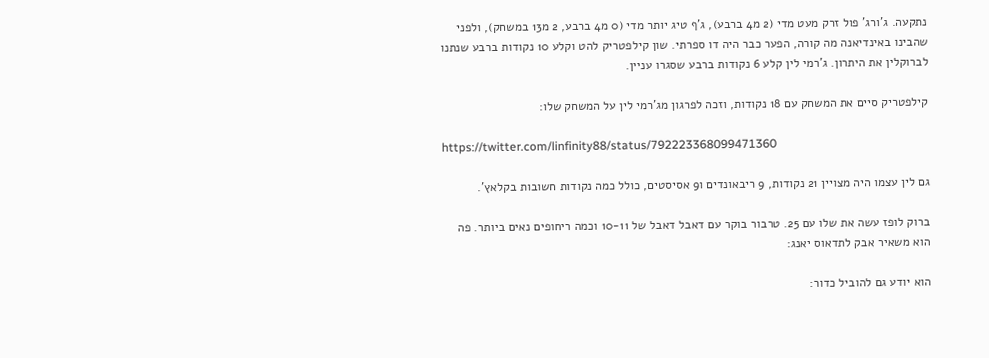נתקעה. ג'ורג' פול זרק מעט מדי (2 מ4 ברבע), ג'ף טיג יותר מדי (0 מ4 ברבע, 2 מ13 במשחק), ולפני שהבינו באינדיאנה מה קורה, הפער כבר היה דו ספרתי. שון קילפטריק להט וקלע 10 נקודות ברבע שנתנו לברוקלין את היתרון. ג'רמי לין קלע 6 נקודות ברבע שסגרו עניין.

קילפטריק סיים את המשחק עם 18 נקודות, וזכה לפרגון מג'רמי לין על המשחק שלו:

https://twitter.com/linfinity88/status/792223368099471360

גם לין עצמו היה מצויין 21 נקודות, 9 ריבאונדים ו9 אסיסטים, כולל כמה נקודות חשובות בקלאץ'.

ברוק לופז עשה את שלו עם 25. טרבור בוקר עם דאבל דאבל של 10-11 וכמה ריחופים נאים ביותר. פה הוא משאיר אבק לתדאוס יאנג:

הוא יודע גם להוביל כדור: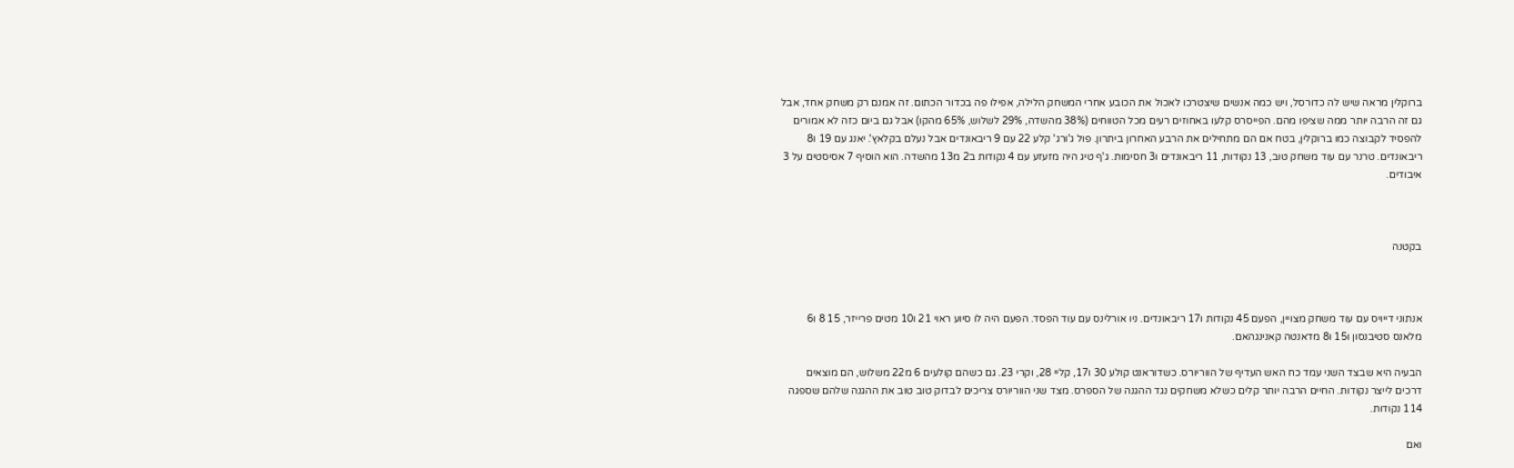ברוקלין מראה שיש לה כדורסל, ויש כמה אנשים שיצטרכו לאכול את הכובע אחרי המשחק הלילה, אפילו פה בכדור הכתום. זה אמנם רק משחק אחד, אבל גם זה הרבה יותר ממה שציפו מהם. הפייסרס קלעו באחוזים רעים מכל הטווחים (38% מהשדה, 29% לשלוש, 65% מהקו) אבל גם ביום כזה לא אמורים להפסיד לקבוצה כמו ברוקלין, בטח אם הם מתחילים את הרבע האחרון ביתרון. פול ג'ורג' קלע 22 עם 9 ריבאונדים אבל נעלם בקלאץ'. יאנג עם 19 ו8 ריבאונדים. טרנר עם עוד משחק טוב, 13 נקודות, 11 ריבאונדים ו3 חסימות. ג'ף טיג היה מזעזע עם 4 נקודות ב2 מ13 מהשדה. הוא הוסיף 7 אסיסטים על 3 איבודים.



בקטנה



אנתוני דייויס עם עוד משחק מצויין, הפעם 45 נקודות ו17 ריבאונדים. ניו אורלינס עם עוד הפסד. הפעם היה לו סיוע ראוי 21 ו10 מטים פרייזר, 15 8 ו6 מלאנס סטיבנסון ו15 ו8 מדאנטה קאנינגהאם.

הבעיה היא שבצד השני עמד כח האש העדיף של הווריורס. כשדוראנט קולע 30 ו17, קליי 28, וקרי 23. גם כשהם קולעים 6 מ22 משלוש, הם מוצאים דרכים לייצר נקודות. החיים הרבה יותר קלים כשלא משחקים נגד ההגנה של הספרס. מצד שני הווריורס צריכים לבדוק טוב טוב את ההגנה שלהם שספגה 114 נקודות.

ואם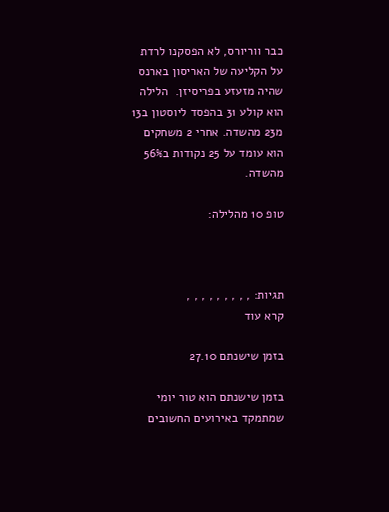כבר ווריורס, לא הפסקנו לרדת על הקליעה של האריסון בארנס שהיה מזעזע בפריסיזן.  הלילה הוא קולע 31 בהפסד ליוסטון ב13 מ23 מהשדה. אחרי 2 משחקים הוא עומד על 25 נקודות ב56% מהשדה.

טופ 10 מהלילה:



תגיות: , , , , , , , , ,
קרא עוד

בזמן שישנתם 27.10

בזמן שישנתם הוא טור יומי שמתמקד באירועים החשובים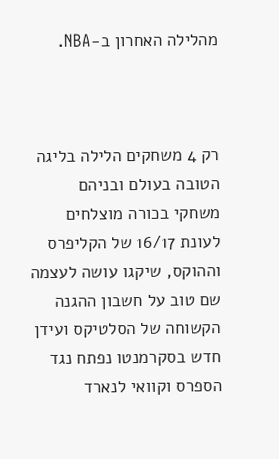מהלילה האחרון ב-NBA.



רק 4 משחקים הלילה בליגה הטובה בעולם ובניהם משחקי בכורה מוצלחים לעונת 16/17 של הקליפרס וההוקס, שיקגו עושה לעצמה שם טוב על חשבון ההגנה הקשוחה של הסלטיקס ועידן חדש בסקרמנטו נפתח נגד הספרס וקוואי לנארד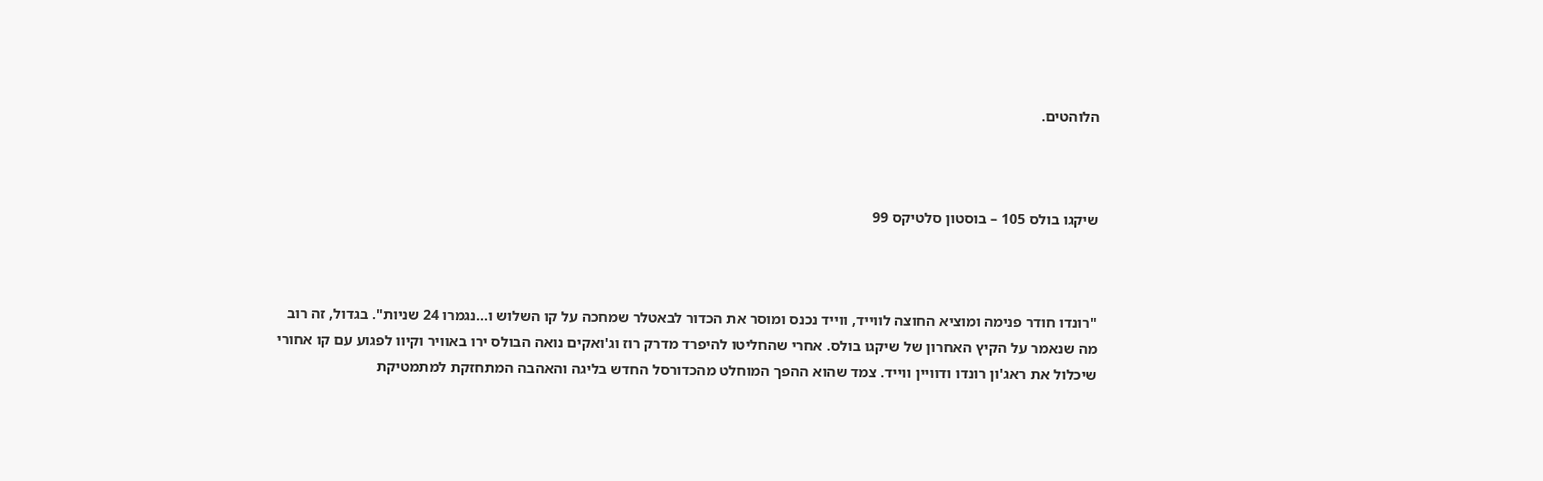הלוהטים.



שיקגו בולס 105 – בוסטון סלטיקס 99



"רונדו חודר פנימה ומוציא החוצה לווייד, ווייד נכנס ומוסר את הכדור לבאטלר שמחכה על קו השלוש ו…נגמרו 24 שניות". בגדול, זה רוב מה שנאמר על הקיץ האחרון של שיקגו בולס. אחרי שהחליטו להיפרד מדרק רוז וג'ואקים נואה הבולס ירו באוויר וקיוו לפגוע עם קו אחורי שיכלול את ראג'ון רונדו ודוויין ווייד. צמד שהוא ההפך המוחלט מהכדורסל החדש בליגה והאהבה המתחזקת למתמטיקת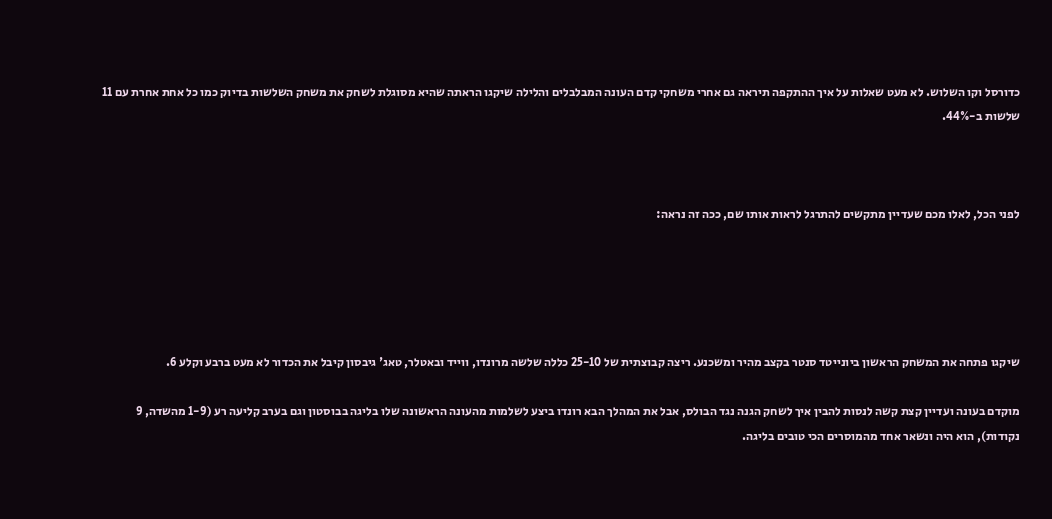כדורסל וקו השלוש. לא מעט שאלות על איך ההתקפה תיראה גם אחרי משחקי קדם העונה המבלבלים והלילה שיקגו הראתה שהיא מסוגלת לשחק את משחק השלשות בדיוק כמו כל אחת אחרת עם 11 שלשות ב-44%.



לפני הכל, לאלו מכם שעדיין מתקשים להתרגל לראות אותו שם, ככה זה נראה:





שיקגו פתחה את המשחק הראשון ביונייטד סנטר בקצב מהיר ומשכנע. ריצה קבוצתית של 25-10 כללה שלשה מרונדו, ווייד ובאטלר, טאג' גיבסון קיבל את הכדור לא מעט ברבע וקלע 6.

מוקדם בעונה ועדיין קצת קשה לנסות להבין איך לשחק הגנה נגד הבולס, אבל את המהלך הבא רונדו ביצע לשלמות מהעונה הראשונה שלו בליגה בבוסטון וגם בערב קליעה רע (1-9 מהשדה, 9 נקודות), הוא היה ונשאר אחד מהמוסרים הכי טובים בליגה.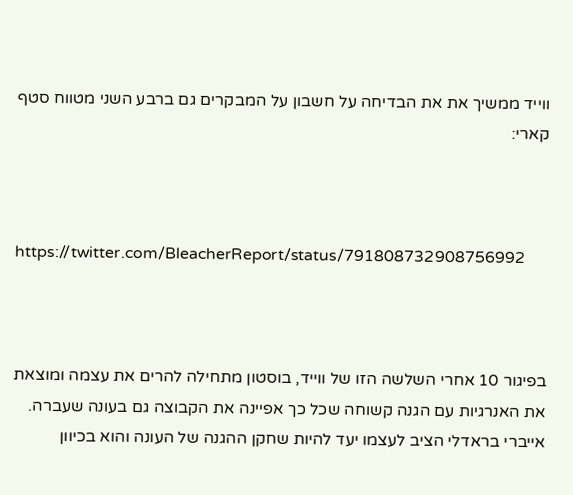ווייד ממשיך את את הבדיחה על חשבון על המבקרים גם ברבע השני מטווח סטף קארי:



https://twitter.com/BleacherReport/status/791808732908756992



בפיגור 10 אחרי השלשה הזו של ווייד, בוסטון מתחילה להרים את עצמה ומוצאת את האנרגיות עם הגנה קשוחה שכל כך אפיינה את הקבוצה גם בעונה שעברה. אייברי בראדלי הציב לעצמו יעד להיות שחקן ההגנה של העונה והוא בכיוון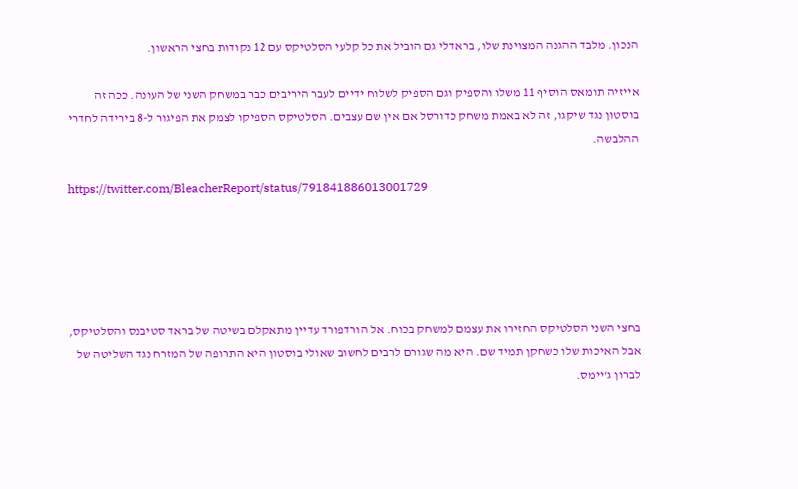הנכון. מלבד ההגנה המצוינת שלו, בראדלי גם הוביל את כל קלעי הסלטיקס עם 12 נקודות בחצי הראשון.

אייזיה תומאס הוסיף 11 משלו והספיק וגם הספיק לשלוח ידיים לעבר היריבים כבר במשחק השני של העונה. ככה זה בוסטון נגד שיקגו, זה לא באמת משחק כדורסל אם אין שם עצבים. הסלטיקס הספיקו לצמק את הפיגור ל-8 בירידה לחדרי ההלבשה.

https://twitter.com/BleacherReport/status/791841886013001729





בחצי השני הסלטיקס החזירו את עצמם למשחק בכוח. אל הורדפורד עדיין מתאקלם בשיטה של בראד סטיבנס והסלטיקס, אבל האיכות שלו כשחקן תמיד שם. היא מה שגורם לרבים לחשוב שאולי בוסטון היא התרופה של המזרח נגד השליטה של לברון ג'יימס.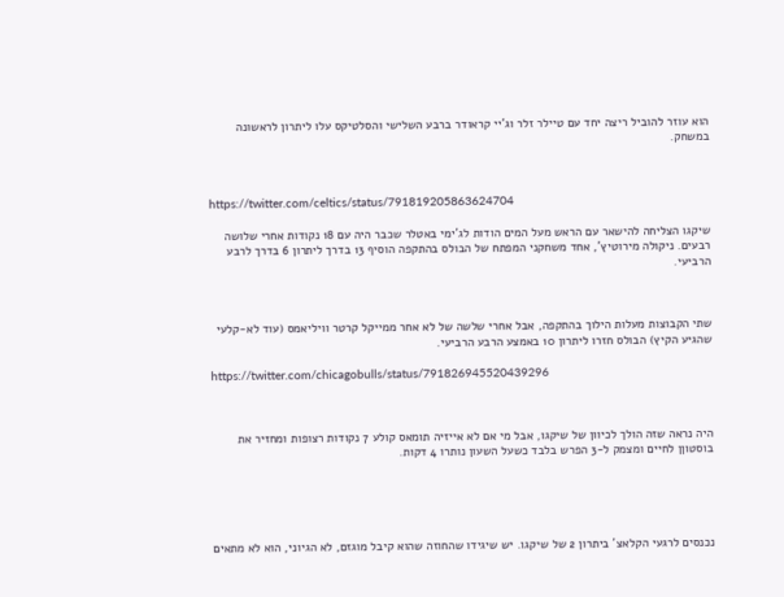הוא עוזר להוביל ריצה יחד עם טיילר זלר וג'יי קראודר ברבע השלישי והסלטיקס עלו ליתרון לראשונה במשחק.



https://twitter.com/celtics/status/791819205863624704

שיקגו הצליחה להישאר עם הראש מעל המים הודות לג'ימי באטלר שכבר היה עם 18 נקודות אחרי שלושה רבעים. ניקולה מירוטיץ', אחד משחקני המפתח של הבולס בהתקפה הוסיף 13 בדרך ליתרון 6 בדרך לרבע הרביעי.



שתי הקבוצות מעלות הילוך בהתקפה, אבל אחרי שלשה של לא אחר ממייקל קרטר וויליאמס (עוד לא-קלעי שהגיע הקיץ) הבולס חזרו ליתרון 10 באמצע הרבע הרביעי.

https://twitter.com/chicagobulls/status/791826945520439296



היה נראה שזה הולך לכיוון של שיקגו, אבל מי אם לא אייזיה תומאס קולע 7 נקודות רצופות ומחזיר את בוסטוןן לחיים ומצמק ל-3 הפרש בלבד כשעל השעון נותרו 4 דקות.





נכנסים לרגעי הקלאצ' ביתרון 2 של שיקגו. יש שיגידו שהחוזה שהוא קיבל מוגזם, לא הגיוני, הוא לא מתאים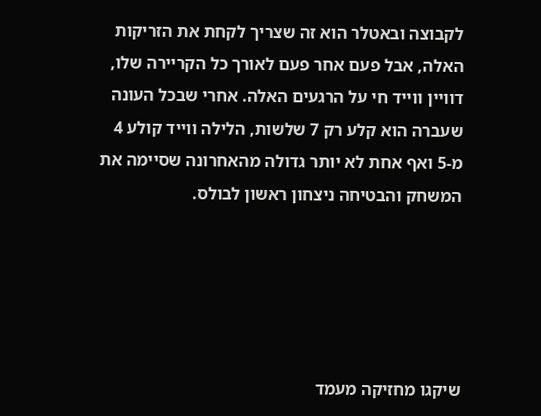לקבוצה ובאטלר הוא זה שצריך לקחת את הזריקות האלה, אבל פעם אחר פעם לאורך כל הקריירה שלו, דוויין ווייד חי על הרגעים האלה. אחרי שבכל העונה שעברה הוא קלע רק 7 שלשות, הלילה ווייד קולע 4 מ-5 ואף אחת לא יותר גדולה מהאחרונה שסיימה את המשחק והבטיחה ניצחון ראשון לבולס.





שיקגו מחזיקה מעמד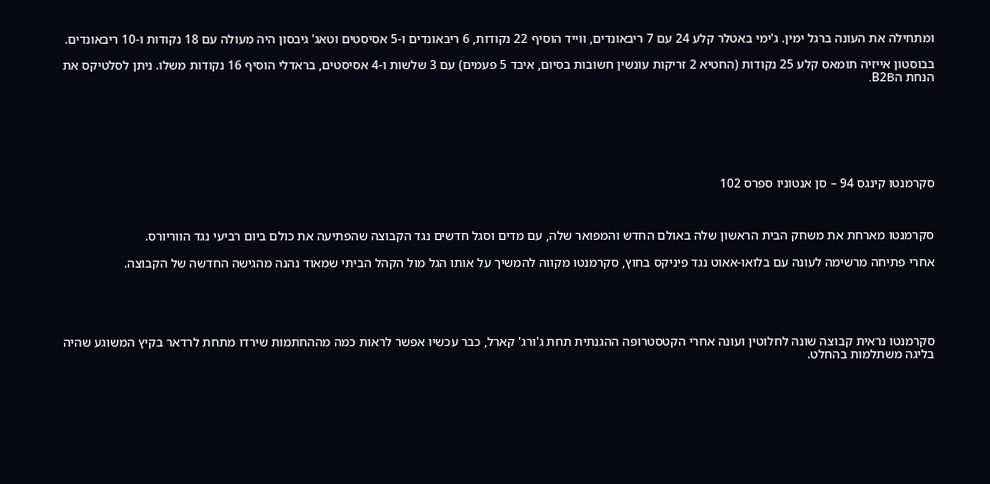ומתחילה את העונה ברגל ימין. ג'ימי באטלר קלע 24 עם 7 ריבאונדים, ווייד הוסיף 22 נקודות, 6 ריבאונדים ו-5 אסיסטים וטאג' גיבסון היה מעולה עם 18 נקודות ו-10 ריבאונדים.

בבוסטון אייזיה תומאס קלע 25 נקודות (החטיא 2 זריקות עונשין חשובות בסיום, איבד 5 פעמים) עם 3 שלשות ו-4 אסיסטים, בראדלי הוסיף 16 נקודות משלו. ניתן לסלטיקס את הנחת הB2B.







סקרמנטו קינגס 94 – סן אנטוניו ספרס 102



סקרמנטו מארחת את משחק הבית הראשון שלה באולם החדש והמפואר שלה, עם מדים וסגל חדשים נגד הקבוצה שהפתיעה את כולם ביום רביעי נגד הווריורס.

אחרי פתיחה מרשימה לעונה עם בלואו-אאוט נגד פיניקס בחוץ, סקרמנטו מקווה להמשיך על אותו הגל מול הקהל הביתי שמאוד נהנה מהגישה החדשה של הקבוצה.





סקרמנטו נראית קבוצה שונה לחלוטין ועונה אחרי הקטסטרופה ההגנתית תחת ג'ורג' קארל, כבר עכשיו אפשר לראות כמה מההחתמות שירדו מתחת לרדאר בקיץ המשוגע שהיה בליגה משתלמות בהחלט.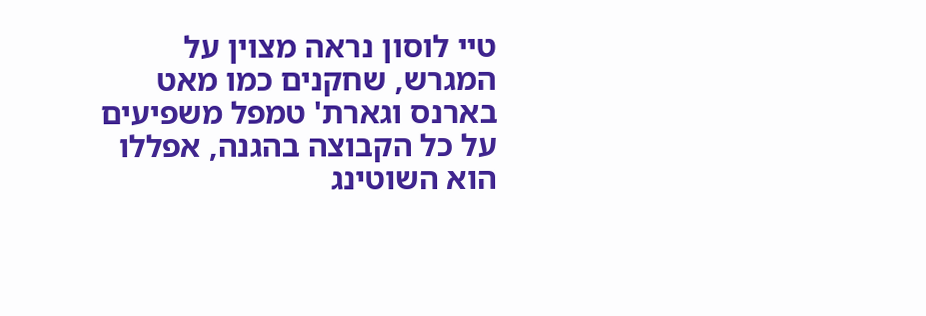טיי לוסון נראה מצוין על המגרש, שחקנים כמו מאט בארנס וגארת' טמפל משפיעים על כל הקבוצה בהגנה, אפללו הוא השוטינג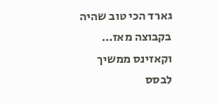גארד הכי טוב שהיה בקבוצה מאז… וקאזינס ממשיך לבסס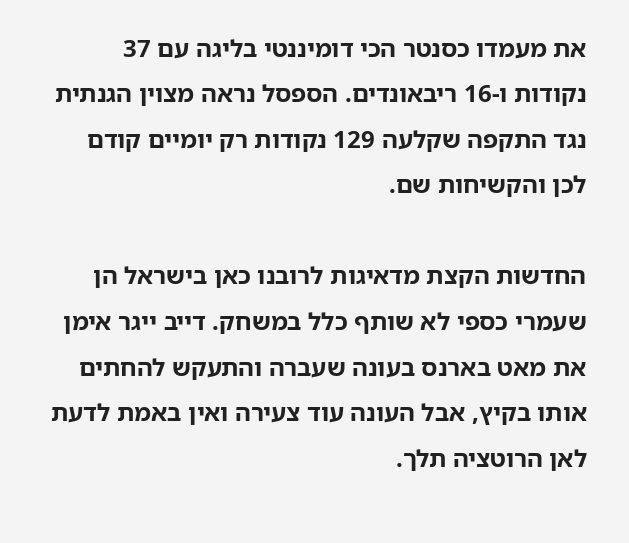את מעמדו כסנטר הכי דומיננטי בליגה עם 37 נקודות ו-16 ריבאונדים. הספסל נראה מצוין הגנתית נגד התקפה שקלעה 129 נקודות רק יומיים קודם לכן והקשיחות שם.

החדשות הקצת מדאיגות לרובנו כאן בישראל הן שעמרי כספי לא שותף כלל במשחק. דייב ייגר אימן את מאט בארנס בעונה שעברה והתעקש להחתים אותו בקיץ, אבל העונה עוד צעירה ואין באמת לדעת לאן הרוטציה תלך.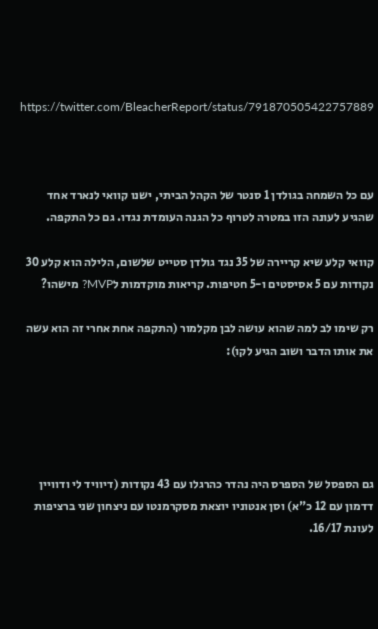https://twitter.com/BleacherReport/status/791870505422757889



עם כל השמחה בגולדן 1 סנטר של הקהל הביתי, ישנו קוואי לנארד אחד שהגיע לעונה הזו במטרה לטרוף כל הגנה העומדת נגדו. גם כל התקפה.

קוואי קלע שיא קריירה של 35 נגד גולדן סטייט שלשום, הלילה הוא קלע 30 נקודות עם 5 אסיסטים ו-5 חטיפות. קריאות מוקדמות לMVP? מישהו?

רק שימו לב למה שהוא עושה לבן מקלמור (התקפה אחת אחרי זה הוא עשה את אותו הדבר ושוב הגיע לקו):





גם הספסל של הספרס היה נהדר כהרגלו עם 43 נקודות (דיוויד לי ודוויין דדמון עם 12 כ"א) וסן אנטוניו יוצאת מסקרמנטו עם ניצחון שני ברציפות לעונת 16/17.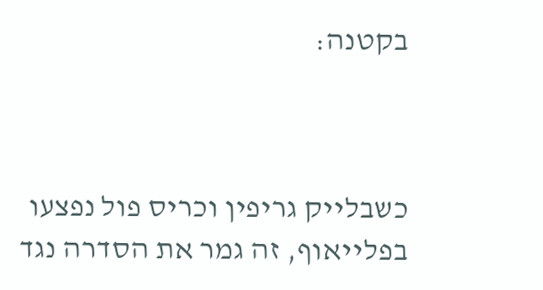בקטנה:



כשבלייק גריפין וכריס פול נפצעו בפלייאוף, זה גמר את הסדרה נגד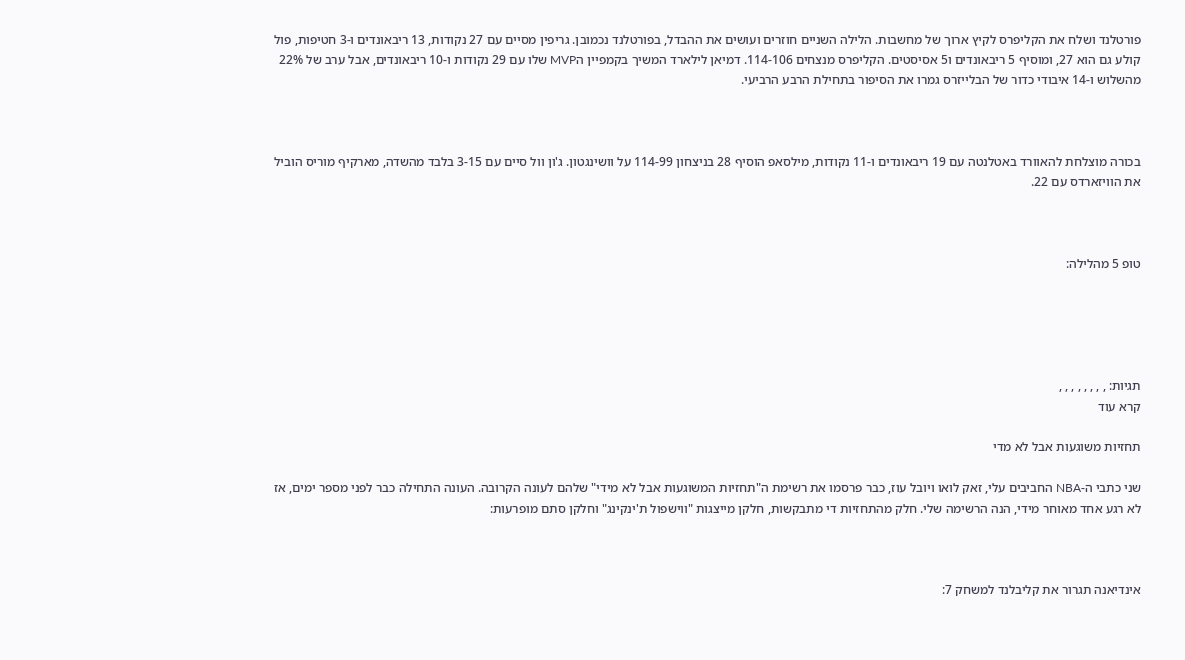פורטלנד ושלח את הקליפרס לקיץ ארוך של מחשבות. הלילה השניים חוזרים ועושים את ההבדל, בפורטלנד נכמובן. גריפין מסיים עם 27 נקודות, 13 ריבאונדים ו-3 חטיפות, פול קולע גם הוא 27, ומוסיף 5 ריבאונדים ו5 אסיסטים. הקליפרס מנצחים 114-106. דמיאן לילארד המשיך בקמפיין הMVP שלו עם 29 נקודות ו-10 ריבאונדים, אבל ערב של 22% מהשלוש ו-14 איבודי כדור של הבלייזרס גמרו את הסיפור בתחילת הרבע הרביעי.



בכורה מוצלחת להאוורד באטלנטה עם 19 ריבאונדים ו-11 נקודות, מילסאפ הוסיף 28 בניצחון 114-99 על וושינגטון. ג'ון וול סיים עם 3-15 בלבד מהשדה, מארקיף מוריס הוביל את הוויזארדס עם 22.



טופ 5 מהלילה:





תגיות: , , , , , , , ,
קרא עוד

תחזיות משוגעות אבל לא מדי

שני כתבי ה-NBA החביבים עלי, זאק לואו ויובל עוז, כבר פרסמו את רשימת ה"תחזיות המשוגעות אבל לא מידי" שלהם לעונה הקרובה. העונה התחילה כבר לפני מספר ימים, אז לא רגע אחד מאוחר מידי, הנה הרשימה שלי. חלק מהתחזיות די מתבקשות, חלקן מייצגות "ווישפול ת'ינקינג" וחלקן סתם מופרעות:



אינדיאנה תגרור את קליבלנד למשחק 7: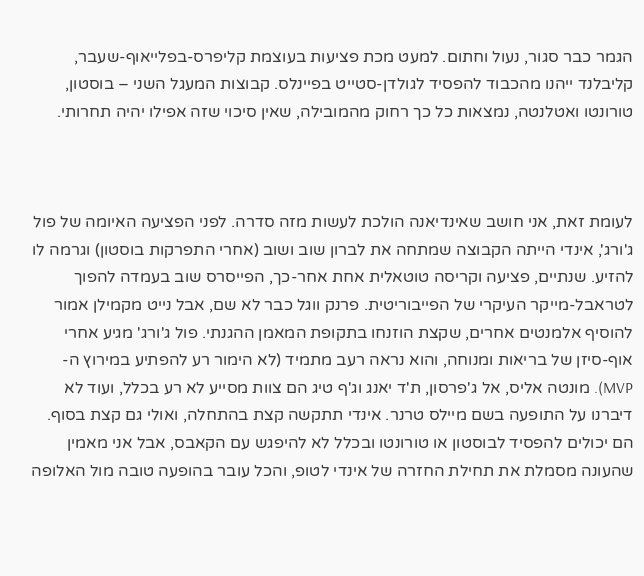הגמר כבר סגור, נעול וחתום. למעט מכת פציעות בעוצמת קליפרס-בפלייאוף-שעבר, קליבלנד ייהנו מהכבוד להפסיד לגולדן-סטייט בפיינלס. קבוצות המעגל השני – בוסטון, טורונטו ואטלנטה, נמצאות כל כך רחוק מהמובילה, שאין סיכוי שזה אפילו יהיה תחרותי.



לעומת זאת, אני חושב שאינדיאנה הולכת לעשות מזה סדרה. לפני הפציעה האיומה של פול ג'ורג', אינדי הייתה הקבוצה שמתחה את לברון שוב ושוב (אחרי התפרקות בוסטון) וגרמה לו להזיע. שנתיים, פציעה וקריסה טוטאלית אחת אחר-כך, הפייסרס שוב בעמדה להפוך לטראבל-מייקר העיקרי של הפייבוריטית. פרנק ווגל כבר לא שם, אבל נייט מקמילן אמור להוסיף אלמנטים אחרים, שקצת הוזנחו בתקופת המאמן ההגנתי. פול ג'ורג' מגיע אחרי אוף-סיזן של בריאות ומנוחה, והוא נראה רעב מתמיד (לא הימור רע להפתיע במירוץ ה-MVP). מונטה אליס, אל ג'פרסון, ת'ד יאנג וג'ף טיג הם צוות מסייע לא רע בכלל, ועוד לא דיברנו על התופעה בשם מיילס טרנר. אינדי תתקשה קצת בהתחלה, ואולי גם קצת בסוף. הם יכולים להפסיד לבוסטון או טורונטו ובכלל לא להיפגש עם הקאבס, אבל אני מאמין שהעונה מסמלת את תחילת החזרה של אינדי לטופ, והכל עובר בהופעה טובה מול האלופה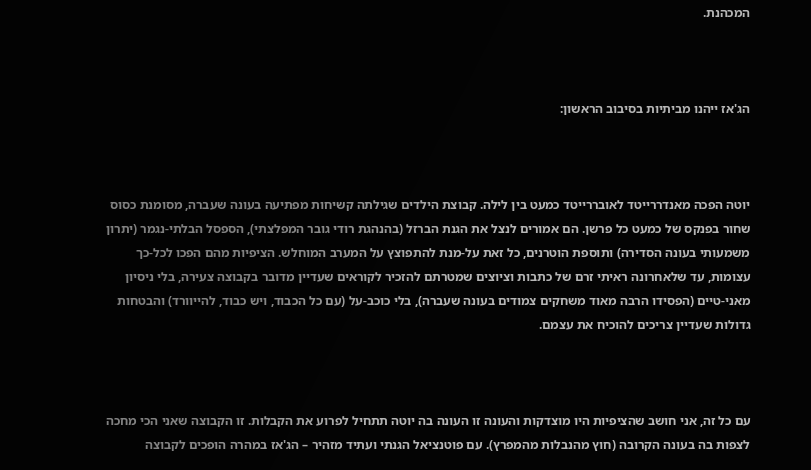המכהנת.



הג'אז ייהנו מביתיות בסיבוב הראשון:



יוטה הפכה מאנדררייטד לאובררייטד כמעט בין לילה. קבוצת הילדים שגילתה קשיחות מפתיעה בעונה שעברה, מסומנת כסוס שחור בפנקס של כמעט כל פרשן. הם אמורים לנצל את הגנת הברזל (בהנהגת רודי גובר המפלצתי), הספסל הבלתי-נגמר (יתרון משמעותי בעונה הסדירה) ותוספת הוטרנים, כל זאת על-מנת להתפוצץ על המערב המוחלש. הציפיות מהם הפכו לכל-כך עצומות, עד שלאחרונה ראיתי זרם של כתבות וציוצים שמטרתם להזכיר לקוראים שעדיין מדובר בקבוצה צעירה, בלי ניסיון מאני-טיים (הפסידו הרבה מאוד משחקים צמודים בעונה שעברה), בלי כוכב-על (עם כל הכבוד, ויש כבוד, להייוורד) והבטחות גדולות שעדיין צריכים להוכיח את עצמם.



עם כל זה, אני חושב שהציפיות היו מוצדקות והעונה זו העונה בה יוטה תתחיל לפרוע את הקבלות. זו הקבוצה שאני הכי מחכה לצפות בה בעונה הקרובה (חוץ מהנבלות מהמפרץ). עם פוטנציאל הגנתי ועתיד מזהיר – הג'אז במהרה הופכים לקבוצה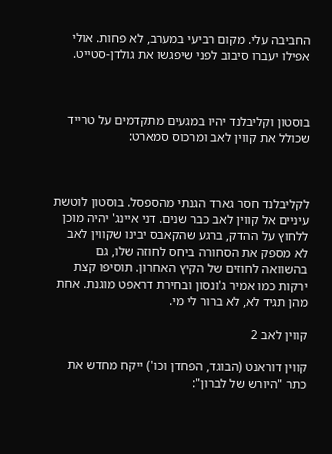החביבה עלי. מקום רביעי במערב, לא פחות. אולי אפילו יעברו סיבוב לפני שיפגשו את גולדן-סטייט.



בוסטון וקליבלנד יהיו במגעים מתקדמים על טרייד שכולל את קווין לאב ומרכוס סמארט:



לקליבלנד חסר גארד הגנתי מהספסל. בוסטון לוטשת עיניים אל קווין לאב כבר שנים. דני איינג' יהיה מוכן ללחוץ על ההדק, ברגע שהקאבס יבינו שקווין לאב לא מספק את הסחורה ביחס לחוזה שלו, גם בהשוואה לחוזים של הקיץ האחרון. תוסיפו קצת ירקות כמו אמיר ג'ונסון ובחירת דראפט מוגנת. אחת מהן תגיד לא, לא ברור לי מי.

קווין לאב 2

קווין דוראנט (הבוגד, הפחדן וכו') ייקח מחדש את כתר "היורש של לברון":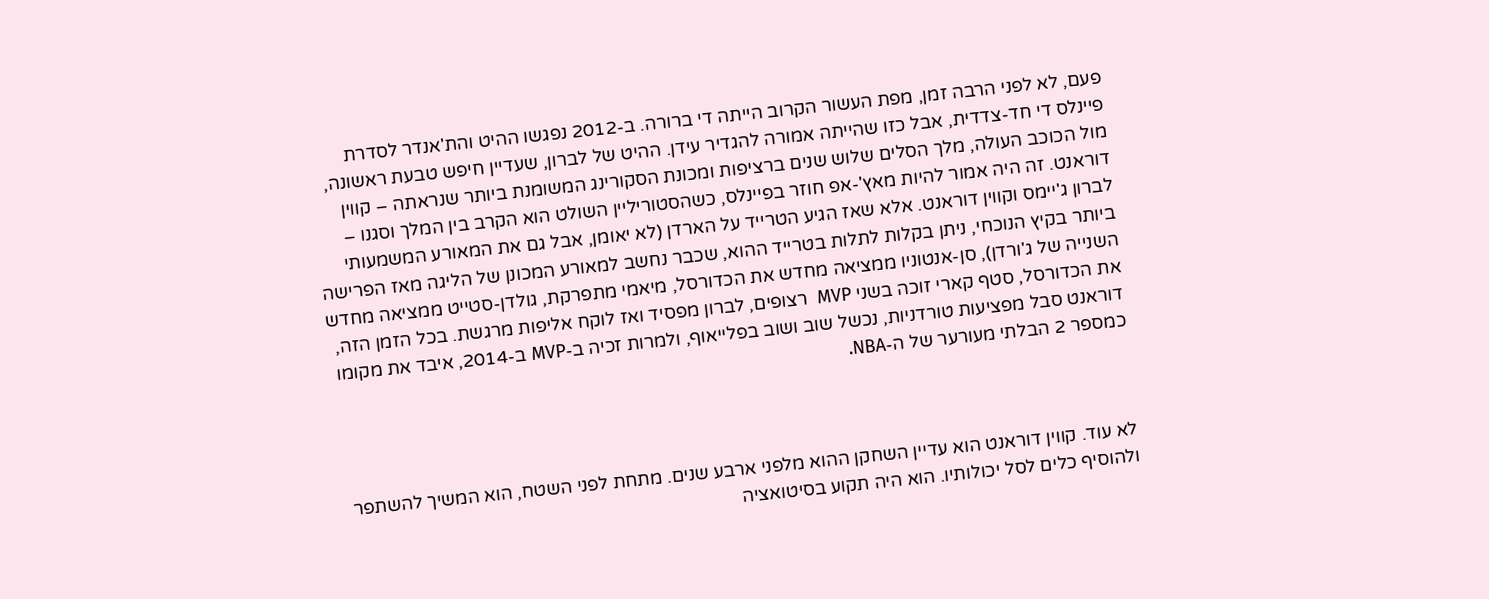פעם, לא לפני הרבה זמן, מפת העשור הקרוב הייתה די ברורה. ב-2012 נפגשו ההיט והת'אנדר לסדרת פיינלס די חד-צדדית, אבל כזו שהייתה אמורה להגדיר עידן. ההיט של לברון, שעדיין חיפש טבעת ראשונה, מול הכוכב העולה, מלך הסלים שלוש שנים ברציפות ומכונת הסקורינג המשומנת ביותר שנראתה – קווין דוראנט. זה היה אמור להיות מאץ'-אפ חוזר בפיינלס, כשהסטוריליין השולט הוא הקרב בין המלך וסגנו – לברון ג'יימס וקווין דוראנט. אלא שאז הגיע הטרייד על הארדן (לא יאומן, אבל גם את המאורע המשמעותי ביותר בקיץ הנוכחי, ניתן בקלות לתלות בטרייד ההוא, שכבר נחשב למאורע המכונן של הליגה מאז הפרישה השנייה של ג'ורדן), סן-אנטוניו ממציאה מחדש את הכדורסל, מיאמי מתפרקת, גולדן-סטייט ממציאה מחדש את הכדורסל, סטף קארי זוכה בשני MVP  רצופים, לברון מפסיד ואז לוקח אליפות מרגשת. בכל הזמן הזה, דוראנט סבל מפציעות טורדניות, נכשל שוב ושוב בפלייאוף, ולמרות זכיה ב-MVP ב-2014, איבד את מקומו כמספר 2 הבלתי מעורער של ה-NBA.



לא עוד. קווין דוראנט הוא עדיין השחקן ההוא מלפני ארבע שנים. מתחת לפני השטח, הוא המשיך להשתפר ולהוסיף כלים לסל יכולותיו. הוא היה תקוע בסיטואציה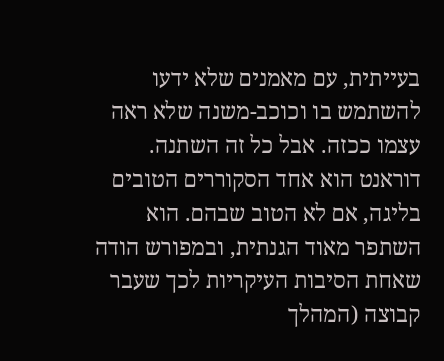בעייתית, עם מאמנים שלא ידעו להשתמש בו וכוכב-משנה שלא ראה עצמו ככזה. אבל כל זה השתנה. דוראנט הוא אחד הסקוררים הטובים בליגה, אם לא הטוב שבהם. הוא השתפר מאוד הגנתית, ובמפורש הודה שאחת הסיבות העיקריות לכך שעבר קבוצה (המהלך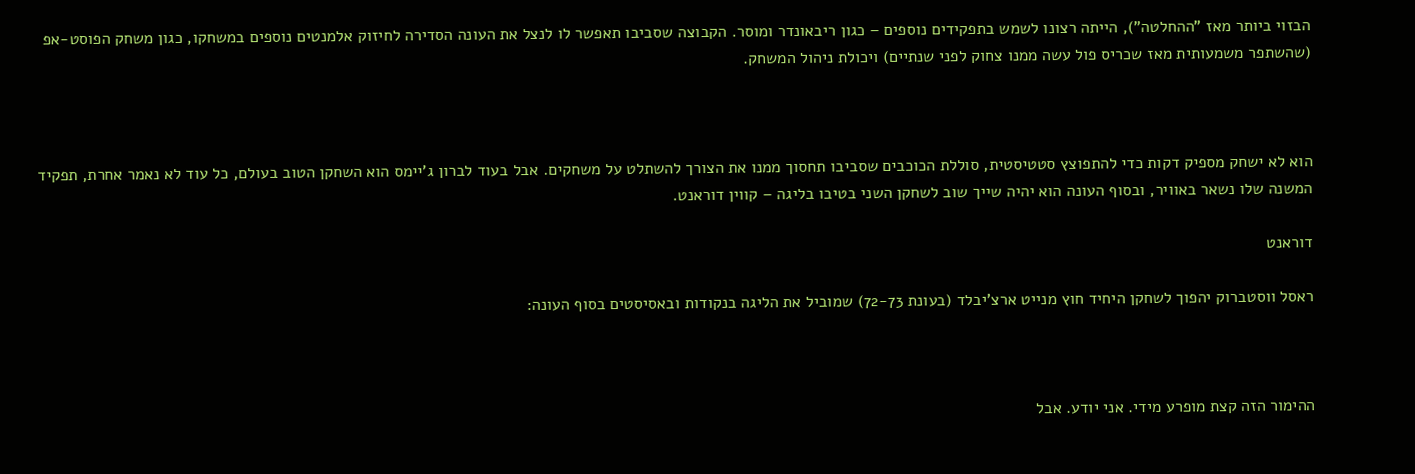הבזוי ביותר מאז "ההחלטה"), הייתה רצונו לשמש בתפקידים נוספים – כגון ריבאונדר ומוסר. הקבוצה שסביבו תאפשר לו לנצל את העונה הסדירה לחיזוק אלמנטים נוספים במשחקו, כגון משחק הפוסט-אפ (שהשתפר משמעותית מאז שכריס פול עשה ממנו צחוק לפני שנתיים) ויכולת ניהול המשחק.



הוא לא ישחק מספיק דקות כדי להתפוצץ סטטיסטית, סוללת הכוכבים שסביבו תחסוך ממנו את הצורך להשתלט על משחקים. אבל בעוד לברון ג'יימס הוא השחקן הטוב בעולם, כל עוד לא נאמר אחרת, תפקיד המשנה שלו נשאר באוויר, ובסוף העונה הוא יהיה שייך שוב לשחקן השני בטיבו בליגה – קווין דוראנט.

דוראנט

ראסל ווסטברוק יהפוך לשחקן היחיד חוץ מנייט ארצ'יבלד (בעונת 72-73) שמוביל את הליגה בנקודות ובאסיסטים בסוף העונה:



ההימור הזה קצת מופרע מידי. אני יודע. אבל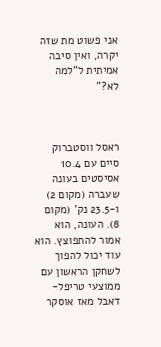אני פשוט מת שזה יקרה, ואין סיבה אמיתית ל"למה לא?"



ראסל ווסטברוק סיים עם 10.4 אסיסטים בעונה שעברה (מקום 2) ו-23.5 נק' (מקום 8). העונה, הוא אמור להתפוצץ. הוא עוד יכול להפוך לשחקן הראשון עם ממוצעי טריפל-דאבל מאז אוסקר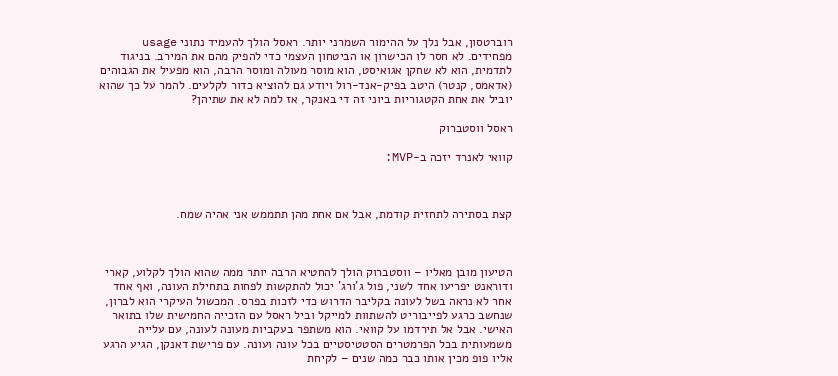רוברטסון, אבל נלך על ההימור השמרני יותר. ראסל הולך להעמיד נתוני usage מפחידים. לא חסר לו הכישרון או הביטחון העצמי כדי להפיק מהם את המירב. בניגוד לתדמית, הוא לא שחקן אגואיסט, הוא מוסר מעולה ומוסר הרבה, הוא מפעיל את הגבוהים (אדאמס, קנטר) היטב בפיק-אנד-רול ויודע גם להוציא כדור לקלעים. להמר על כך שהוא יוביל את אחת הקטגוריות ביוני זה די באנקר, אז למה לא את שתיהן?

ראסל ווסטברוק

קוואי לאנרד יזכה ב-MVP:



קצת בסתירה לתחזית קודמת, אבל אם אחת מהן תתממש אני אהיה שמח.



הטיעון מובן מאליו – ווסטברוק הולך להחטיא הרבה יותר ממה שהוא הולך לקלוע, קארי ודוראנט יפריעו אחד לשני, פול ג'ורג' יכול להתקשות לפחות בתחילת העונה, ואף אחד אחר לא נראה בשל לעונה בקליבר הדרוש כדי לזכות בפרס. המכשול העיקרי הוא לברון, שנחשב כרגע לפייבוריט להשתוות למייקל וביל ראסל עם הזכייה החמישית שלו בתואר האישי. אבל אל תירדמו על קוואי. הוא משתפר בעקביות מעונה לעונה, עם עלייה משמעותית בכל הפרמטרים הסטטיסטיים בכל עונה ועונה. עם פרישת דאנקן, הגיע הרגע אליו פופ מכין אותו כבר כמה שנים – לקיחת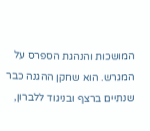המושכות והנהגת הספרס על המגרש. הוא שחקן ההגנה כבר שנתיים ברצף ובניגוד ללברון,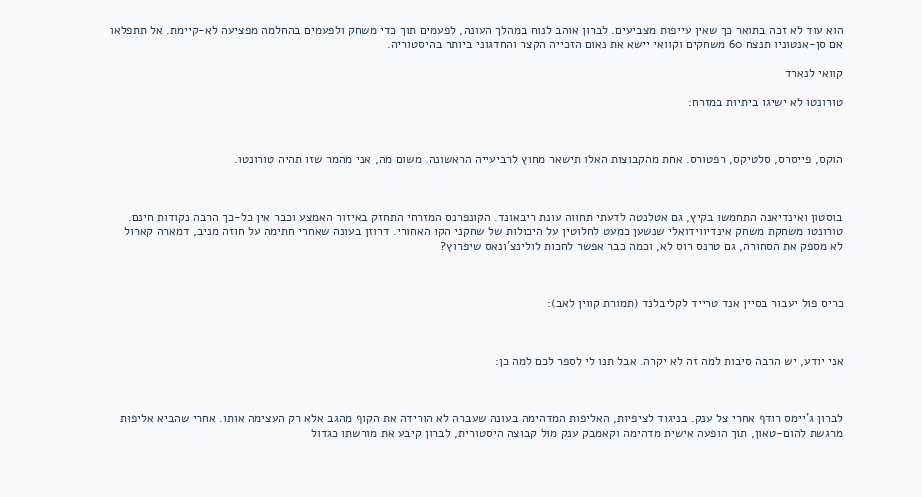הוא עוד לא זכה בתואר כך שאין עייפות מצביעים. לברון אוהב לנוח במהלך העונה, לפעמים תוך כדי משחק ולפעמים בהחלמה מפציעה לא-קיימת. אל תתפלאו אם סן-אנטוניו תנצח 60 משחקים וקוואי יישא את נאום הזכייה הקצר והחדגוני ביותר בהיסטוריה.

קוואי לנארד

טורונטו לא ישיגו ביתיות במזרח:



הוקס, פייסרס, סלטיקס, רפטורס. אחת מהקבוצות האלו תישאר מחוץ לרביעייה הראשונה. משום מה, אני מהמר שזו תהיה טורונטו.



בוסטון ואינדיאנה התחמשו בקיץ, גם אטלנטה לדעתי תחווה עונת ריבאונד. הקונפרנס המזרחי התחזק באיזור האמצע וכבר אין כל-כך הרבה נקודות חינם. טורונטו משחקת משחק אינדיווידואלי שנשען כמעט לחלוטין על היכולות של שחקני הקו האחורי. דרוזן בעונה שאחרי חתימה על חוזה מניב, דמארה קארול לא מספק את הסחורה, גם טרנס רוס לא, וכמה כבר אפשר לחכות לולינצ'ונאס שיפרוץ?



כריס פול יעבור בסיין אנד טרייד לקליבלנד (תמורת קווין לאב):



אני יודע, יש הרבה סיבות למה זה לא יקרה. אבל תנו לי לספר לכם למה כן:



לברון ג'יימס רודף אחרי צל ענק. בניגוד לציפיות, האליפות המדהימה בעונה שעברה לא הורידה את הקוף מהגב אלא רק העצימה אותו. אחרי שהביא אליפות מרגשת להום-טאון, תוך הופעה אישית מדהימה וקאמבק ענק מול קבוצה היסטורית, לברון קיבע את מורשתו כגדול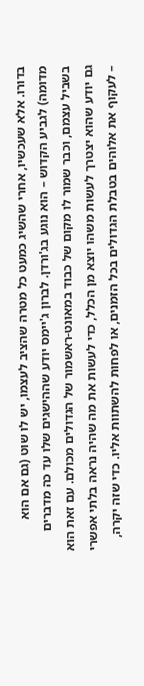בדורו. אלא שעכשיו, אחרי שהשיג כמעט כל מטרה שהציב לעצמו, יש לו שוט (גם אם הוא מדומה) לגביע הקדוש – הוא נוגע בג'ורדן. לברון ג'יימס יודע שההישגים שלו עד כה מדברים בשביל עצמם, וכבר שמור לו מקום של כבוד במאונט-ראשמור של הגדולים מכולם. עם זאת הוא גם יודע שהוא יצטרך לעשות משהו יוצא מן הכלל, כדי לעשות את מה שהיה נראה בלתי אפשרי – לעקוף את אלוהים בטבלת הגדולים בכל הזמנים, או לפחות להשתוות אליו. כדי שזה יקרה,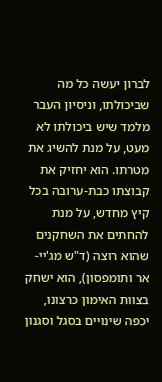לברון יעשה כל מה שביכולתו, וניסיון העבר מלמד שיש ביכולתו לא מעט, על מנת להשיג את מטרתו. הוא יחזיק את קבוצתו כבת-ערובה בכל קיץ מחדש, על מנת להחתים את השחקנים שהוא רוצה (ד"ש מג'יי-אר ותומפסון), הוא ישחק בצוות האימון כרצונו, יכפה שינויים בסגל וסגנון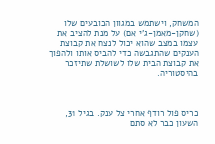המשחק, וישתמש במגוון הכובעים שלו (שחקן-מאמן-ג'י אם) על מנת להציב את עצמו במצב שהוא יכול לנצח את קבוצת הענקים שהתגבשה כדי להביס אותו ולהפוך את קבוצת הבית שלו לשושלת שתיזכר בהיסטוריה.



כריס פול רודף אחרי צל ענק. בגיל 31, השעון כבר לא סתם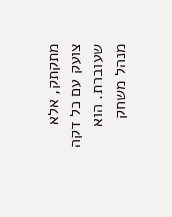מתקתק, אלא צועק עם כל דקה שעוברת. הוא מנהל משחק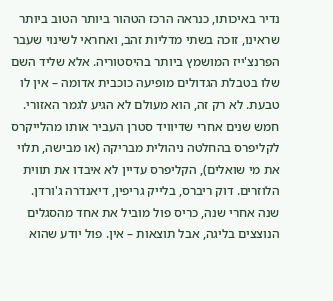נדיר באיכותו, כנראה הרכז הטהור ביותר הטוב ביותר שראינו, זוכה בשתי מדליות זהב, ואחראי לשינוי שעבר הפרנצ'ייז המושמץ ביותר בהיסטוריה. אלא שליד השם שלו בטבלת הגדולים מופיעה כוכבית אדומה – אין לו טבעת. לא רק זה, הוא מעולם לא הגיע לגמר האזורי. חמש שנים אחרי שדיוויד סטרן העביר אותו מהלייקרס לקליפרס בהחלטה ניהולית מבריקה (או מבישה, תלוי את מי שואלים), הקליפרס עדיין לא איבדו את תווית הלוזרים. דוק ריברס, בלייק גריפין, דיאנדרה ג'ורדן. שנה אחרי שנה, כריס פול מוביל את אחד מהסגלים הנוצצים בליגה, אבל תוצאות – אין. פול יודע שהוא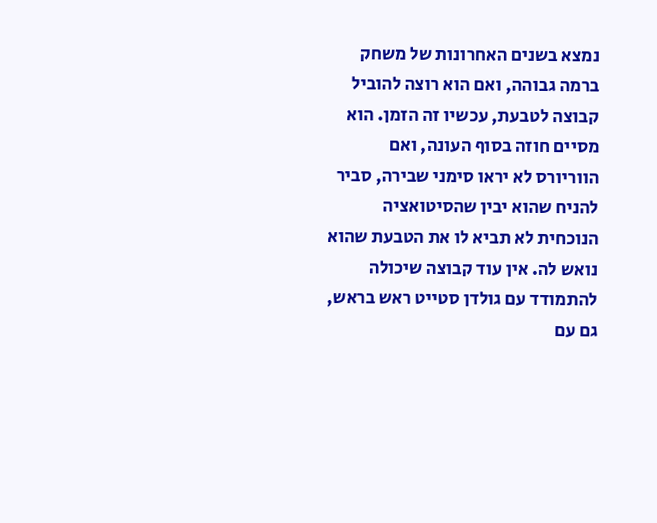נמצא בשנים האחרונות של משחק ברמה גבוהה, ואם הוא רוצה להוביל קבוצה לטבעת, עכשיו זה הזמן. הוא מסיים חוזה בסוף העונה, ואם הווריורס לא יראו סימני שבירה, סביר להניח שהוא יבין שהסיטואציה הנוכחית לא תביא לו את הטבעת שהוא נואש לה. אין עוד קבוצה שיכולה להתמודד עם גולדן סטייט ראש בראש, גם עם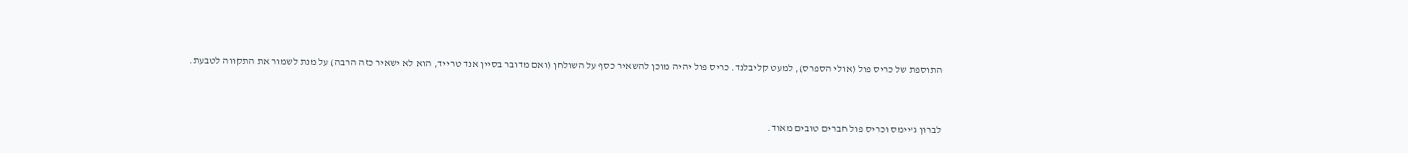התוספת של כריס פול (אולי הספרס), למעט קליבלנד. כריס פול יהיה מוכן להשאיר כסף על השולחן (ואם מדובר בסיין אנד טרייד, הוא לא ישאיר כזה הרבה) על מנת לשמור את התקווה לטבעת.



לברון ג'יימס וכריס פול חברים טובים מאוד.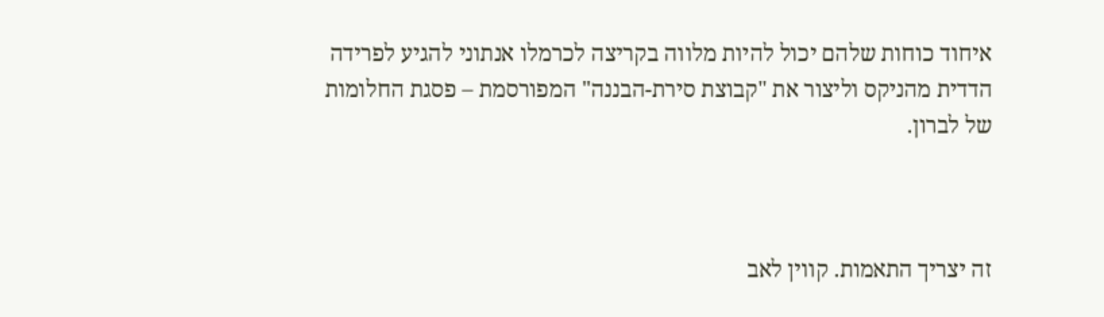איחוד כוחות שלהם יכול להיות מלווה בקריצה לכרמלו אנתוני להגיע לפרידה הדדית מהניקס וליצור את "קבוצת סירת-הבננה" המפורסמת – פסגת החלומות של לברון.



זה יצריך התאמות. קווין לאב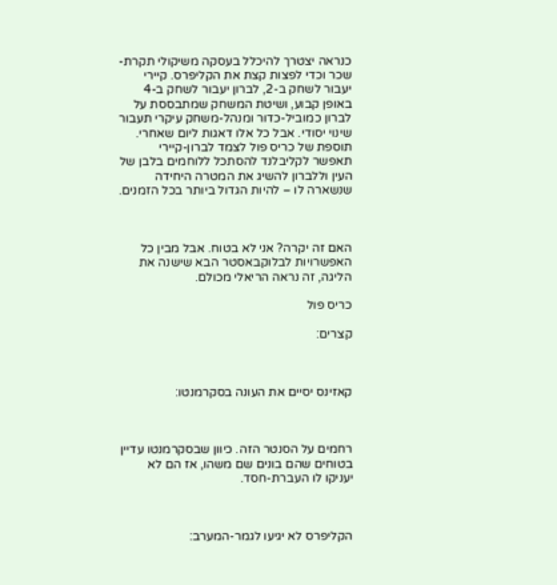כנראה יצטרך להיכלל בעסקה משיקולי תקרת-שכר וכדי לפצות קצת את הקליפרס. קיירי יעבור לשחק ב-2, לברון יעבור לשחק ב-4 באופן קבוע, ושיטת המשחק שמתבססת על לברון כמוביל-כדור ומנהל-משחק עיקרי תעבור שינוי יסודי. אבל כל אלו דאגות ליום שאחרי. תוספת של כריס פול לצמד לברון-קיירי תאפשר לקליבלנד להסתכל ללוחמים בלבן של העין וללברון להשיג את המטרה היחידה שנשארה לו – להיות הגדול ביותר בכל הזמנים.



האם זה יקרה? אני לא בטוח. אבל מבין כל האפשרויות לבלוקבאסטר הבא שישנה את הליגה, זה נראה הריאלי מכולם.

כריס פול

קצרים:



קאזינס יסיים את העונה בסקרמנטו:



רחמים על הסנטר הזה. כיוון שבסקרמנטו עדיין בטוחים שהם בונים שם משהו, אז הם לא יעניקו לו העברת-חסד.



הקליפרס לא יגיעו לגמר-המערב: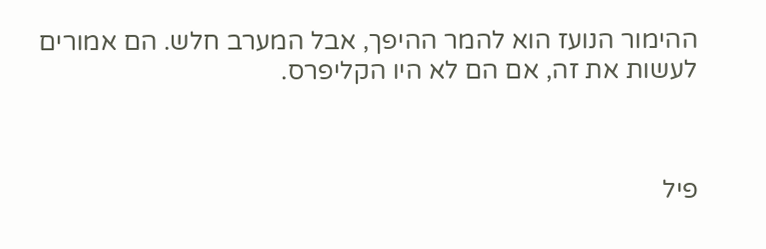ההימור הנועז הוא להמר ההיפך, אבל המערב חלש. הם אמורים לעשות את זה, אם הם לא היו הקליפרס.



פיל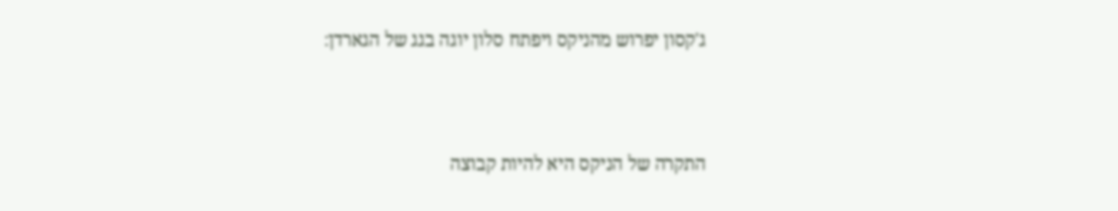ג'קסון יפרוש מהניקס ויפתח סלון יוגה בגג של הגארדן:



התקרה של הניקס היא להיות קבוצה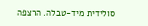סולידית מיד-טבלה. הרצפה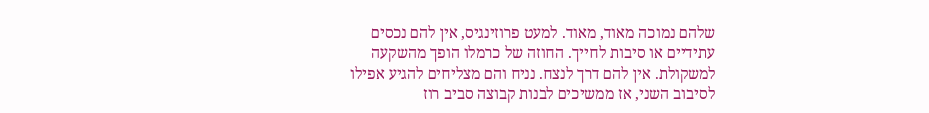שלהם נמוכה מאוד, מאוד. למעט פרוזינגיס, אין להם נכסים עתידיים או סיבות לחייך. החוזה של כרמלו הופך מהשקעה למשקולת. אין להם דרך לנצח. נניח והם מצליחים להגיע אפילו לסיבוב השני, אז ממשיכים לבנות קבוצה סביב רוז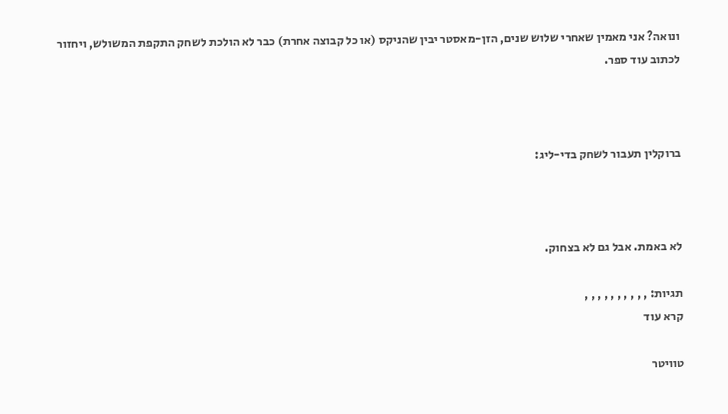ונואה? אני מאמין שאחרי שלוש שנים, הזן-מאסטר יבין שהניקס (או כל קבוצה אחרת) כבר לא הולכת לשחק התקפת המשולש, ויחזור לכתוב עוד ספר.



ברוקלין תעבור לשחק בדי-ליג:



לא באמת. אבל גם לא בצחוק.

תגיות: , , , , , , , , , ,
קרא עוד

טוויטר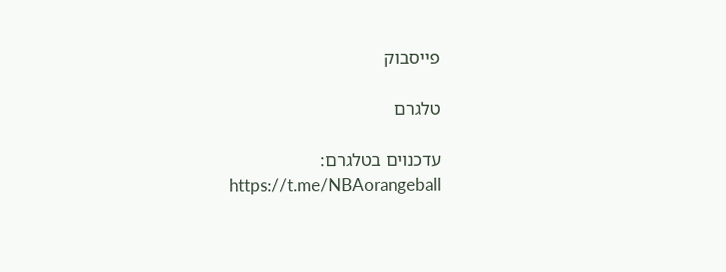פייסבוק

טלגרם

עדכנוים בטלגרם:
https://t.me/NBAorangeball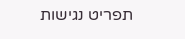תפריט נגישות